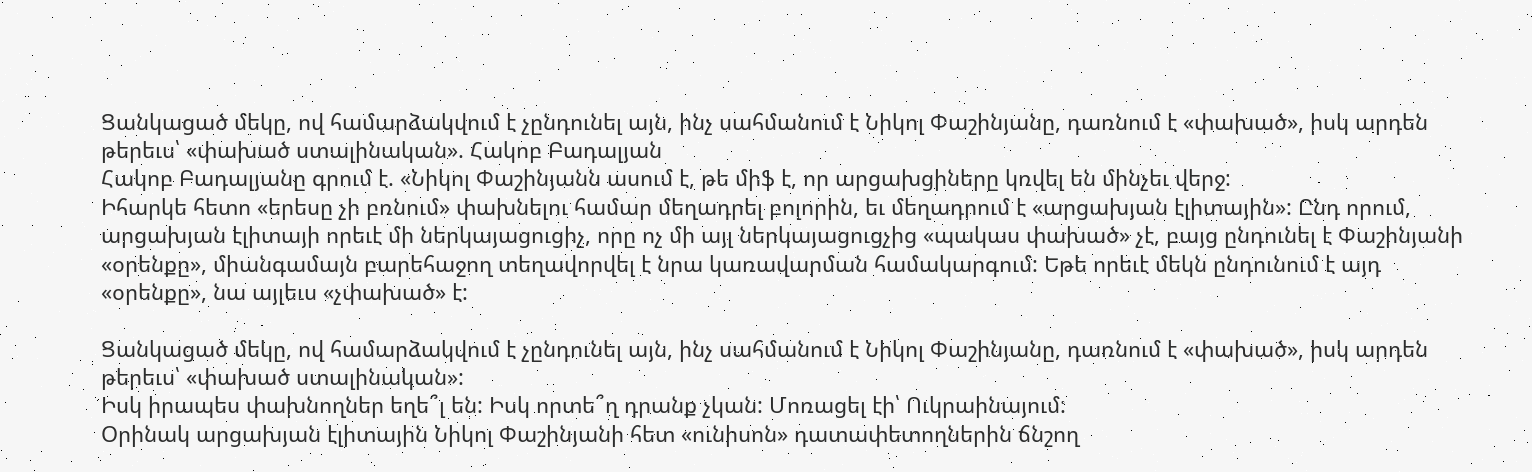Ցանկացած մեկը, ով համարձակվում է չընդունել այն, ինչ սահմանում է Նիկոլ Փաշինյանը, դառնում է «փախած», իսկ արդեն թերեւս՝ «փախած ստալինական». Հակոբ Բադալյան
Հակոբ Բադալյանը գրում է. «Նիկոլ Փաշինյանն ասում է, թե միֆ է, որ արցախցիները կռվել են մինչեւ վերջ:
Իհարկե հետո «երեսը չի բռնում» փախնելու համար մեղադրել բոլորին, եւ մեղադրում է «արցախյան էլիտային»: Ընդ որում, արցախյան էլիտայի որեւէ մի ներկայացուցիչ, որը ոչ մի այլ ներկայացուցչից «պակաս փախած» չէ, բայց ընդունել է Փաշինյանի «օրենքը», միանգամայն բարեհաջող տեղավորվել է նրա կառավարման համակարգում: Եթե որեւէ մեկն ընդունում է այդ «օրենքը», նա այլեւս «չփախած» է:

Ցանկացած մեկը, ով համարձակվում է չընդունել այն, ինչ սահմանում է Նիկոլ Փաշինյանը, դառնում է «փախած», իսկ արդեն թերեւս՝ «փախած ստալինական»:
Իսկ իրապես փախնողներ եղե՞լ են: Իսկ որտե՞ղ դրանք չկան: Մոռացել էի՝ Ուկրաինայում:
Օրինակ արցախյան էլիտային Նիկոլ Փաշինյանի հետ «ունիսոն» դատափետողներին ճնշող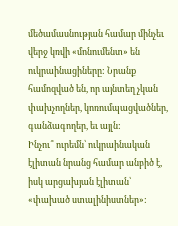մեծամասնության համար մինչեւ վերջ կռվի «մոնումենտ» են ուկրաինացիները: Նրանք համոզված են, որ այնտեղ չկան փախչողներ, կոռումպացվածներ, գանձագողեր, եւ այլն:
Ինչու՞ ուրեմն՝ ուկրաինական էլիտան նրանց համար անբիծ է, իսկ արցախյան էլիտան՝ «փախած ստալինիստներ»: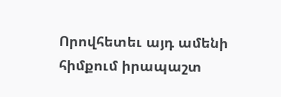Որովհետեւ այդ ամենի հիմքում իրապաշտ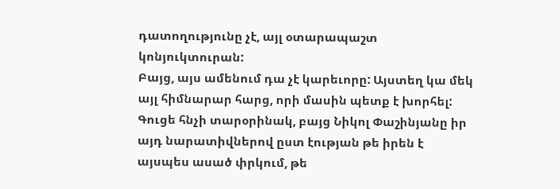դատողությունը չէ, այլ օտարապաշտ կոնյուկտուրան:
Բայց, այս ամենում դա չէ կարեւորը: Այստեղ կա մեկ այլ հիմնարար հարց, որի մասին պետք է խորհել: Գուցե հնչի տարօրինակ, բայց Նիկոլ Փաշինյանը իր այդ նարատիվներով ըստ էության թե իրեն է այսպես ասած փրկում, թե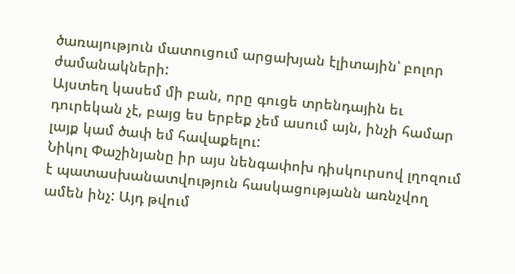ծառայություն մատուցում արցախյան էլիտային՝ բոլոր ժամանակների:
Այստեղ կասեմ մի բան, որը գուցե տրենդային եւ դուրեկան չէ, բայց ես երբեք չեմ ասում այն, ինչի համար լայք կամ ծափ եմ հավաքելու:
Նիկոլ Փաշինյանը իր այս նենգափոխ դիսկուրսով լղոզում է պատասխանատվություն հասկացությանն առնչվող ամեն ինչ: Այդ թվում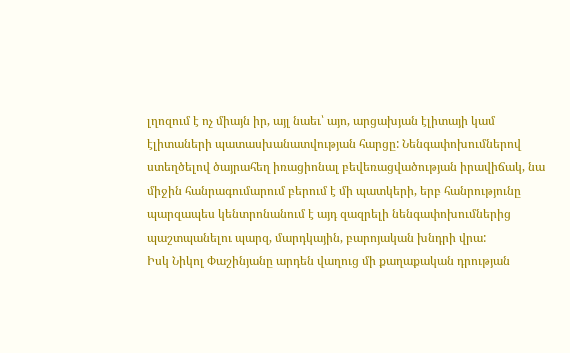լղոզում է ոչ միայն իր, այլ նաեւ՝ այո, արցախյան էլիտայի կամ էլիտաների պատասխանատվության հարցը: Նենգափոխումներով ստեղծելով ծայրահեղ իռացիոնալ բեվեռացվածության իրավիճակ, նա միջին հանրագումարում բերում է մի պատկերի, երբ հանրությունը պարզապես կենտրոնանում է այդ զազրելի նենգափոխումներից պաշտպանելու պարզ, մարդկային, բարոյական խնդրի վրա:
Իսկ Նիկոլ Փաշինյանը արդեն վաղուց մի քաղաքական դրության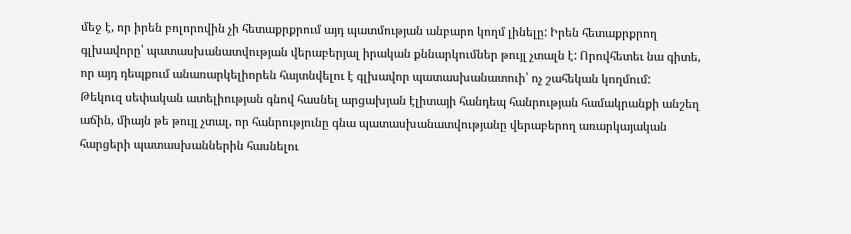մեջ է, որ իրեն բոլորովին չի հետաքրքրում այդ պատմության անբարո կողմ լինելը: Իրեն հետաքրքրող գլխավորը՝ պատասխանատվության վերաբերյալ իրական քննարկումներ թույլ չտալն է: Որովհետեւ նա գիտե, որ այդ դեպքում անառարկելիորեն հայտնվելու է գլխավոր պատասխանատուի՝ ոչ շահեկան կողմում:
Թեկուզ սեփական ատելիության գնով հասնել արցախյան էլիտայի հանդեպ հանրության համակրանքի անշեղ աճին, միայն թե թույլ չտալ, որ հանրությունը գնա պատասխանատվությանը վերաբերող առարկայական հարցերի պատասխաններին հասնելու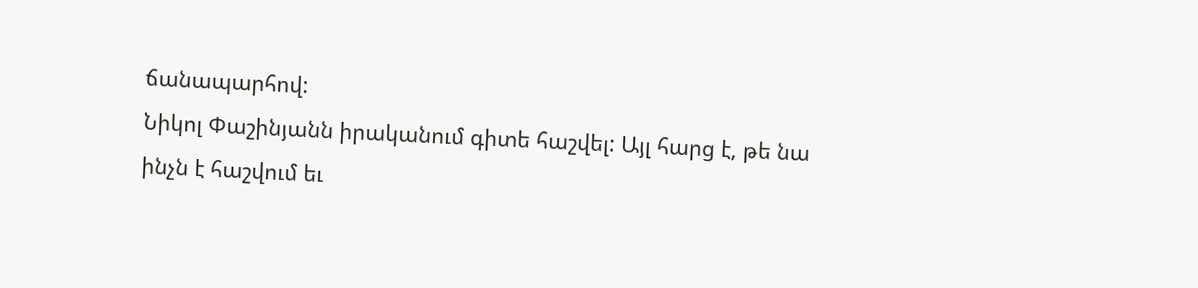ճանապարհով:
Նիկոլ Փաշինյանն իրականում գիտե հաշվել: Այլ հարց է, թե նա ինչն է հաշվում եւ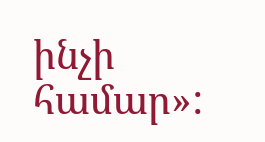ինչի համար»: